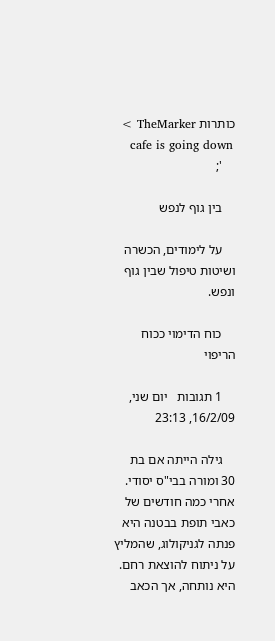כותרות TheMarker >
    cafe is going down
    ';

    בין גוף לנפש

    על לימודים, הכשרה ושיטות טיפול שבין גוף ונפש.

    כוח הדימוי ככוח הריפוי

    1 תגובות   יום שני, 16/2/09, 23:13

    גילה הייתה אם בת 30 ומורה בבי"ס יסודי. אחרי כמה חודשים של כאבי תופת בבטנה היא פנתה לגניקולוג, שהמליץ על ניתוח להוצאת רחם. היא נותחה, אך הכאב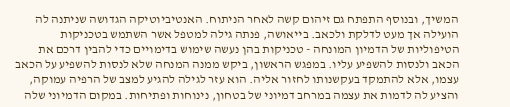המשיך, ובנוסף התפתח גם זיהום קשה לאחר הניתוח. האנטיביוטיקה הגדושה שניתנה לה הועילה אך מעט לדלקת ולכאב. בייאושה, פנתה גילה למטפל אשר השתמש בטכניקות הטיפוליות של הדמיון המונחה - טכניקות בהן נעשה שימוש בדימויים כדי להבין דרכם את הכאב ולנסות להשפיע עליו. במפגש הראשון, ביקש ממנה המנחה שלא לנסות להשפיע על הכאב עצמו, אלא להתמקד בעקשנותו לחזור אליה. הוא עזר לגילה להגיע למצב של הרפיה עמוקה, והציע לה לדמות את עצמה במרחב דמיוני של בטחון, נינוחות ופתיחות. במקום הדמיוני שלה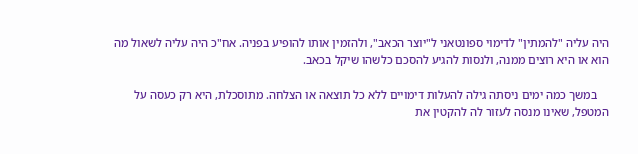היה עליה "להמתין" לדימוי ספונטאני ל"יוצר הכאב", ולהזמין אותו להופיע בפניה. אח"כ היה עליה לשאול מה הוא או היא רוצים ממנה, ולנסות להגיע להסכם כלשהו שיקל בכאב.

    במשך כמה ימים ניסתה גילה להעלות דימויים ללא כל תוצאה או הצלחה. מתוסכלת, היא רק כעסה על המטפל, שאינו מנסה לעזור לה להקטין את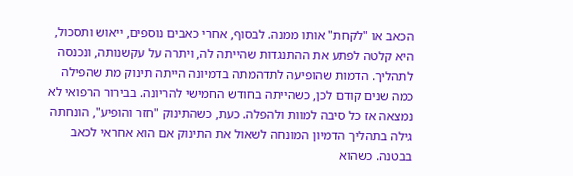הכאב או "לקחת" אותו ממנה. לבסוף, אחרי כאבים נוספים, ייאוש ותסכול, היא קלטה לפתע את ההתנגדות שהייתה לה, ויתרה על עקשנותה, ונכנסה לתהליך. הדמות שהופיעה לתדהמתה בדמיונה הייתה תינוק מת שהפילה כמה שנים קודם לכן, כשהייתה בחודש החמישי להריונה. בבירור הרפואי לא נמצאה אז כל סיבה למוות ולהפלה. כעת, כשהתינוק "חזר והופיע", הונחתה גילה בתהליך הדמיון המונחה לשאול את התינוק אם הוא אחראי לכאב בבטנה. כשהוא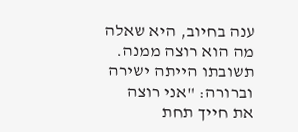ענה בחיוב, היא שאלה מה הוא רוצה ממנה. תשובתו הייתה ישירה וברורה: "אני רוצה את חייך תחת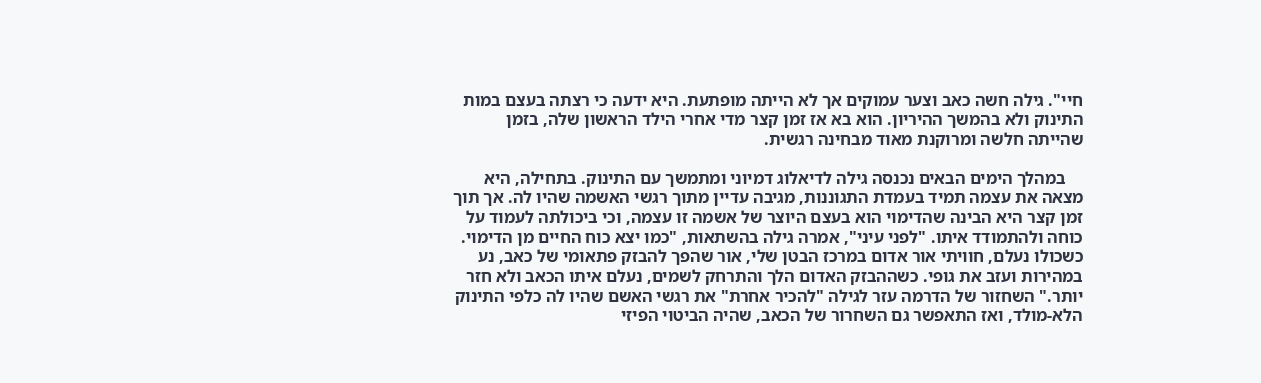חיי". גילה חשה כאב וצער עמוקים אך לא הייתה מופתעת. היא ידעה כי רצתה בעצם במות התינוק ולא בהמשך ההיריון. הוא בא אז זמן קצר מדי אחרי הילד הראשון שלה, בזמן שהייתה חלשה ומרוקנת מאוד מבחינה רגשית.

    במהלך הימים הבאים נכנסה גילה לדיאלוג דמיוני ומתמשך עם התינוק. בתחילה, היא מצאה את עצמה תמיד בעמדת התגוננות, מגיבה עדיין מתוך רגשי האשמה שהיו לה. אך תוך זמן קצר היא הבינה שהדימוי הוא בעצם היוצר של אשמה זו עצמה, וכי ביכולתה לעמוד על כוחה ולהתמודד איתו. "לפני עיני", אמרה גילה בהשתאות, "כמו יצא כוח החיים מן הדימוי. כשכולו נעלם, חוויתי אור אדום במרכז הבטן שלי, אור שהפך להבזק פתאומי של כאב, נע במהירות ועזב את גופי. כשההבזק האדום הלך והתרחק לשמים, נעלם איתו הכאב ולא חזר יותר." השחזור של הדרמה עזר לגילה "להכיר אחרת" את רגשי האשם שהיו לה כלפי התינוק הלא-מולד, ואז התאפשר גם השחרור של הכאב, שהיה הביטוי הפיזי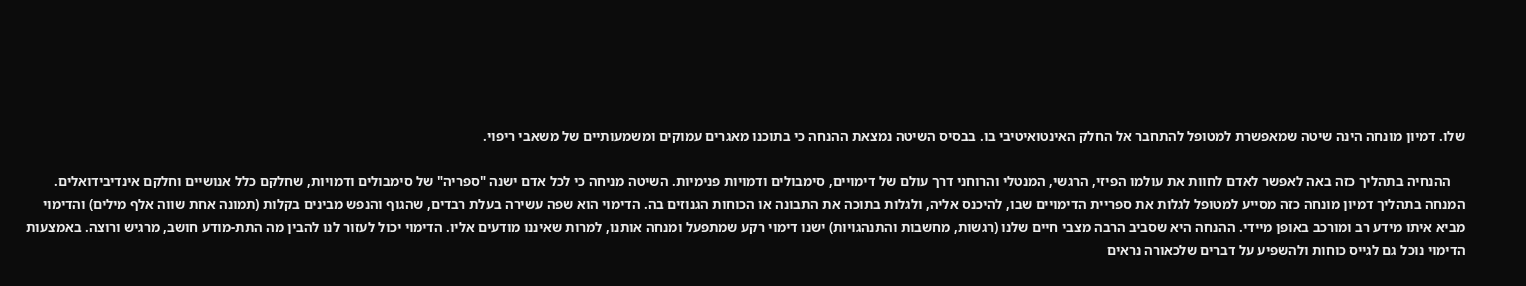שלו. דמיון מונחה הינה שיטה שמאפשרת למטופל להתחבר אל החלק האינטואיטיבי בו. בבסיס השיטה נמצאת ההנחה כי בתוכנו מאגרים עמוקים ומשמעותיים של משאבי ריפוי.

    ההנחיה בתהליך כזה באה לאפשר לאדם לחוות את עולמו הפיזי, הרגשי, המנטלי והרוחני דרך עולם של דימויים, סימבולים ודמויות פנימיות. השיטה מניחה כי לכל אדם ישנה "ספריה" של סימבולים ודמויות, שחלקם כלל אנושיים וחלקם אינדיבידואלים. המנחה בתהליך דמיון מונחה כזה מסייע למטופל לגלות את ספריית הדימויים שבו, להיכנס אליה, ולגלות בתוכה את התבונה או הכוחות הגנוזים בה. הדימוי הוא שפה עשירה בעלת רבדים, שהגוף והנפש מבינים בקלות (תמונה אחת שווה אלף מילים) והדימוי מביא איתו מידע רב ומורכב באופן מיידי. ההנחה היא שסביב הרבה מצבי חיים שלנו (רגשות, מחשבות והתנהגויות) ישנו דימוי רקע שמתפעל ומנחה אותנו, למרות שאיננו מודעים אליו. הדימוי יכול לעזור לנו להבין מה התת-מודע חושב, מרגיש ורוצה. באמצעות הדימוי נוכל גם לגייס כוחות ולהשפיע על דברים שלכאורה נראים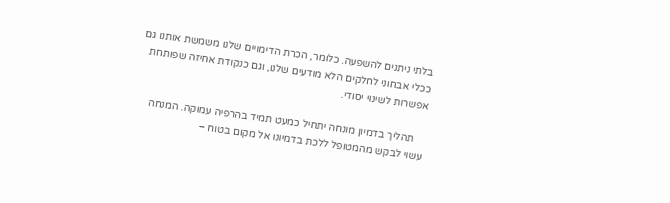בלתי ניתנים להשפעה. כלומר, הכרת הדימויים שלנו משמשת אותנו גם ככלי אבחוני לחלקים הלא מודעים שלנו, וגם כנקודת אחיזה שפותחת אפשרות לשינוי יסודי.

    תהליך בדמיון מונחה יתחיל כמעט תמיד בהרפיה עמוקה. המנחה עשוי לבקש מהמטופל ללכת בדמיונו אל מקום בטוח –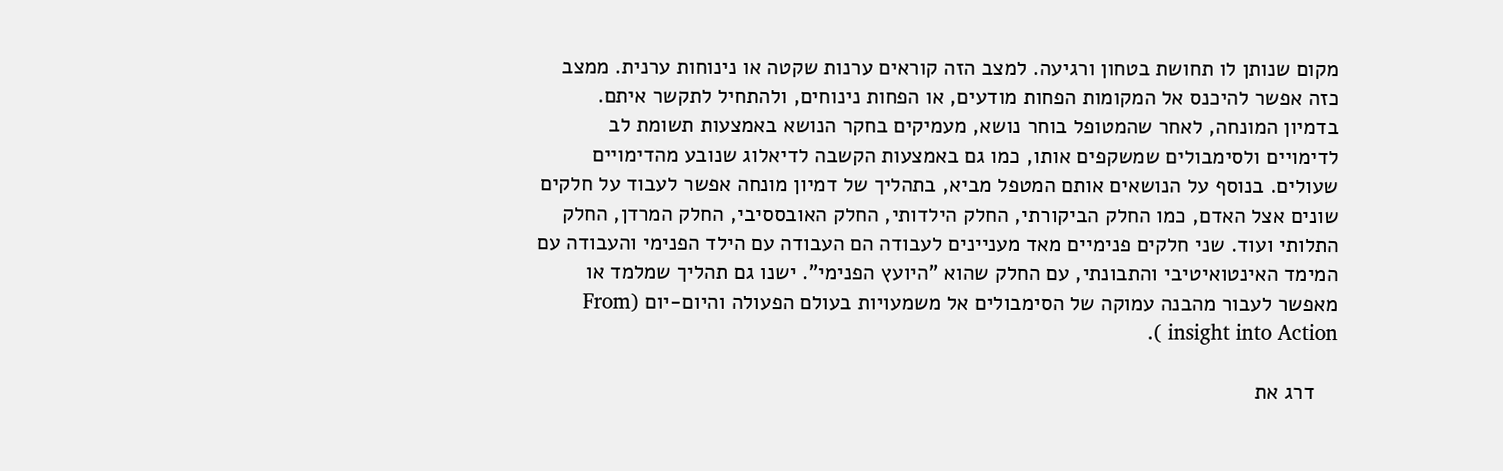מקום שנותן לו תחושת בטחון ורגיעה. למצב הזה קוראים ערנות שקטה או נינוחות ערנית. ממצב כזה אפשר להיכנס אל המקומות הפחות מודעים, או הפחות נינוחים, ולהתחיל לתקשר איתם.  בדמיון המונחה, לאחר שהמטופל בוחר נושא, מעמיקים בחקר הנושא באמצעות תשומת לב לדימויים ולסימבולים שמשקפים אותו, כמו גם באמצעות הקשבה לדיאלוג שנובע מהדימויים שעולים. בנוסף על הנושאים אותם המטפל מביא, בתהליך של דמיון מונחה אפשר לעבוד על חלקים שונים אצל האדם, כמו החלק הביקורתי, החלק הילדותי, החלק האובססיבי, החלק המרדן, החלק התלותי ועוד. שני חלקים פנימיים מאד מעניינים לעבודה הם העבודה עם הילד הפנימי והעבודה עם המימד האינטואיטיבי והתבונתי, עם החלק שהוא "היועץ הפנימי". ישנו גם תהליך שמלמד או מאפשר לעבור מהבנה עמוקה של הסימבולים אל משמעויות בעולם הפעולה והיום-יום (From insight into Action ).

    דרג את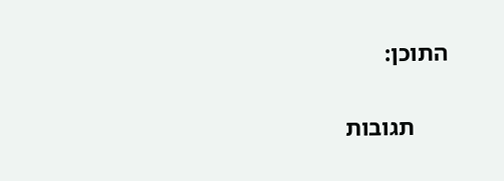התוכן:

      תגובות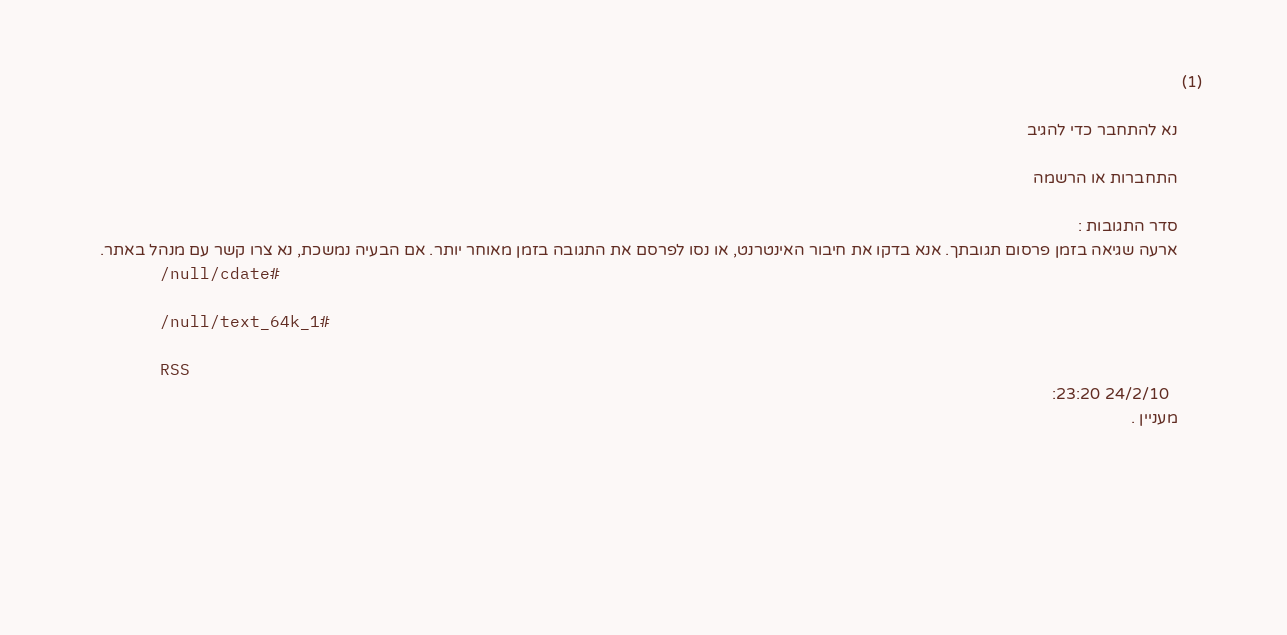(1)

      נא להתחבר כדי להגיב

      התחברות או הרשמה

      סדר התגובות :
      ארעה שגיאה בזמן פרסום תגובתך. אנא בדקו את חיבור האינטרנט, או נסו לפרסם את התגובה בזמן מאוחר יותר. אם הבעיה נמשכת, נא צרו קשר עם מנהל באתר.
      /null/cdate#

      /null/text_64k_1#

      RSS
        24/2/10 23:20:
      מעניין .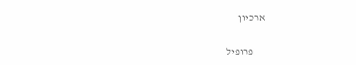ארכיון

      פרופיל